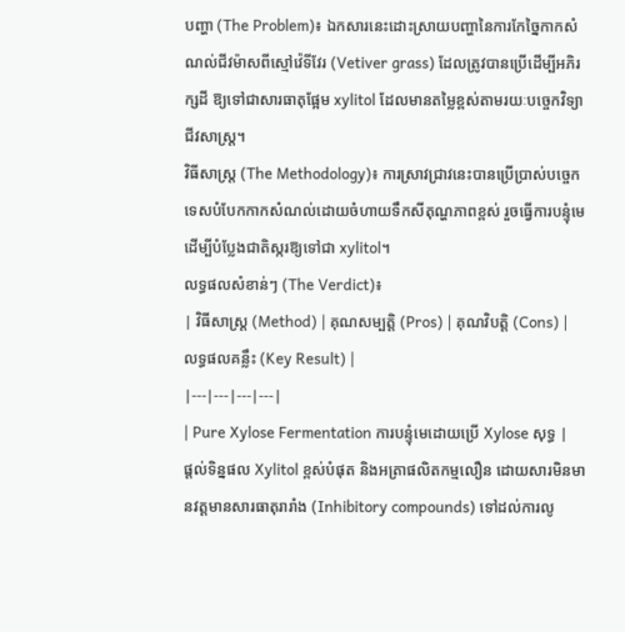បញ្ហា (The Problem)៖ ឯកសារនេះដោះស្រាយបញ្ហានៃការកែច្នៃកាកសំណល់ជីវម៉ាសពីស្មៅវ៉េទីវែរ (Vetiver grass) ដែលត្រូវបានប្រើដើម្បីអភិរក្សដី ឱ្យទៅជាសារធាតុផ្អែម xylitol ដែលមានតម្លៃខ្ពស់តាមរយៈបច្ចេកវិទ្យាជីវសាស្រ្ត។
វិធីសាស្ត្រ (The Methodology)៖ ការស្រាវជ្រាវនេះបានប្រើប្រាស់បច្ចេកទេសបំបែកកាកសំណល់ដោយចំហាយទឹកសីតុណ្ហភាពខ្ពស់ រួចធ្វើការបន្ទុំមេដើម្បីបំប្លែងជាតិស្ករឱ្យទៅជា xylitol។
លទ្ធផលសំខាន់ៗ (The Verdict)៖
| វិធីសាស្ត្រ (Method) | គុណសម្បត្តិ (Pros) | គុណវិបត្តិ (Cons) | លទ្ធផលគន្លឹះ (Key Result) |
|---|---|---|---|
| Pure Xylose Fermentation ការបន្ទុំមេដោយប្រើ Xylose សុទ្ធ |
ផ្តល់ទិន្នផល Xylitol ខ្ពស់បំផុត និងអត្រាផលិតកម្មលឿន ដោយសារមិនមានវត្តមានសារធាតុរារាំង (Inhibitory compounds) ទៅដល់ការលូ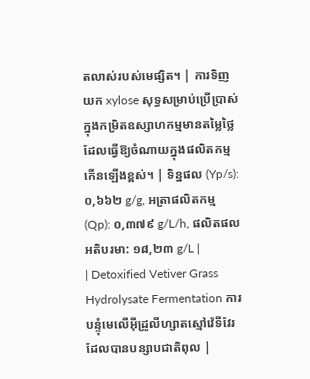តលាស់របស់មេផ្សិត។ | ការទិញយក xylose សុទ្ធសម្រាប់ប្រើប្រាស់ក្នុងកម្រិតឧស្សាហកម្មមានតម្លៃថ្លៃ ដែលធ្វើឱ្យចំណាយក្នុងផលិតកម្មកើនឡើងខ្ពស់។ | ទិន្នផល (Yp/s): ០,៦៦២ g/g, អត្រាផលិតកម្ម (Qp): ០,៣៧៩ g/L/h, ផលិតផលអតិបរមា: ១៨,២៣ g/L |
| Detoxified Vetiver Grass Hydrolysate Fermentation ការបន្ទុំមេលើអ៊ីដ្រូលីហ្សាតស្មៅវ៉េទីវែរដែលបានបន្សាបជាតិពុល |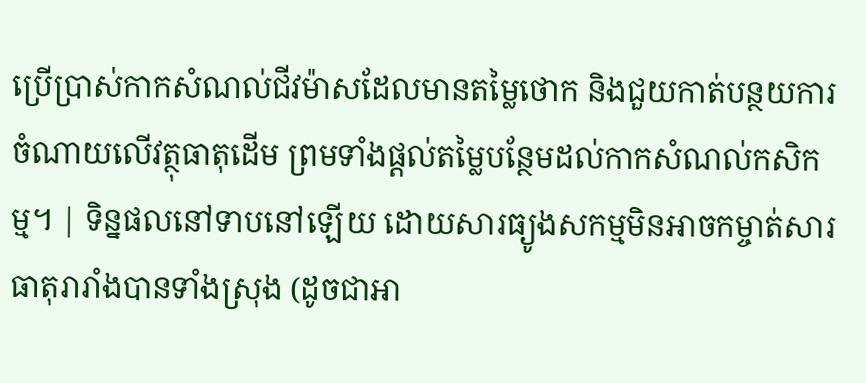ប្រើប្រាស់កាកសំណល់ជីវម៉ាសដែលមានតម្លៃថោក និងជួយកាត់បន្ថយការចំណាយលើវត្ថុធាតុដើម ព្រមទាំងផ្តល់តម្លៃបន្ថែមដល់កាកសំណល់កសិកម្ម។ | ទិន្នផលនៅទាបនៅឡើយ ដោយសារធ្យូងសកម្មមិនអាចកម្ចាត់សារធាតុរារាំងបានទាំងស្រុង (ដូចជាអា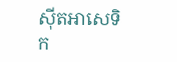ស៊ីតអាសេទិក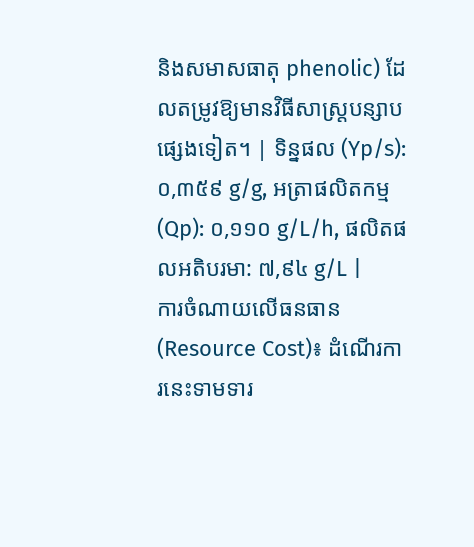និងសមាសធាតុ phenolic) ដែលតម្រូវឱ្យមានវិធីសាស្ត្របន្សាបផ្សេងទៀត។ | ទិន្នផល (Yp/s): ០,៣៥៩ g/g, អត្រាផលិតកម្ម (Qp): ០,១១០ g/L/h, ផលិតផលអតិបរមា: ៧,៩៤ g/L |
ការចំណាយលើធនធាន (Resource Cost)៖ ដំណើរការនេះទាមទារ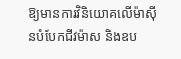ឱ្យមានការវិនិយោគលើម៉ាស៊ីនបំបែកជីវម៉ាស និងឧប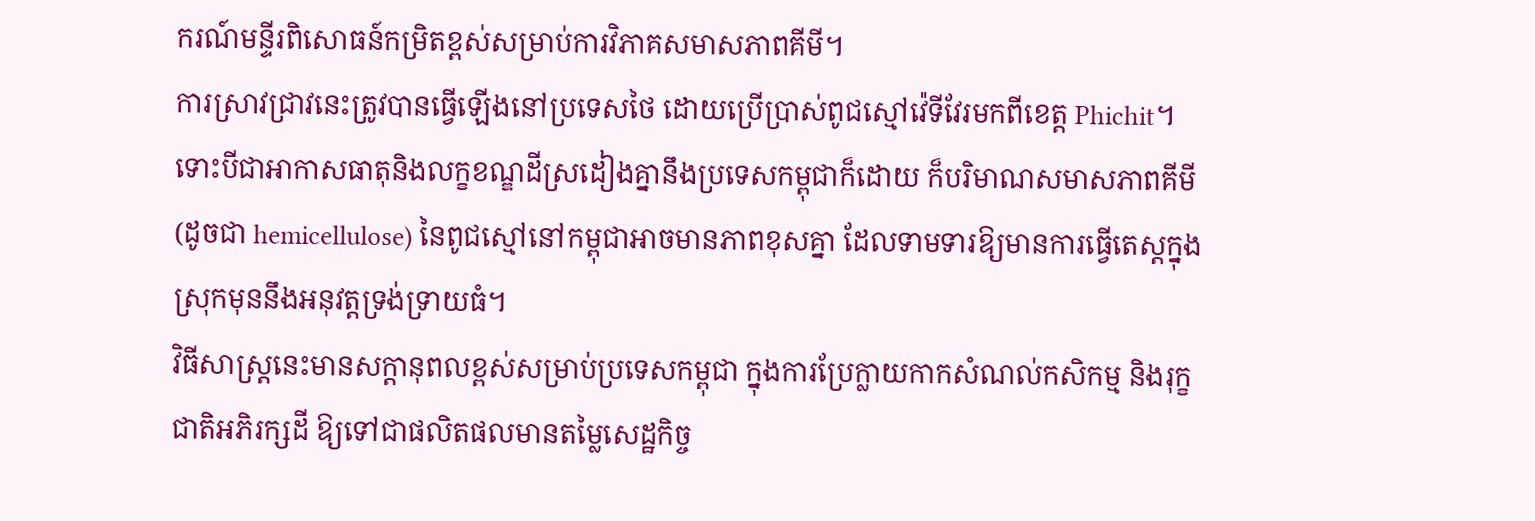ករណ៍មន្ទីរពិសោធន៍កម្រិតខ្ពស់សម្រាប់ការវិភាគសមាសភាពគីមី។
ការស្រាវជ្រាវនេះត្រូវបានធ្វើឡើងនៅប្រទេសថៃ ដោយប្រើប្រាស់ពូជស្មៅវ៉េទីវែរមកពីខេត្ត Phichit។ ទោះបីជាអាកាសធាតុនិងលក្ខខណ្ឌដីស្រដៀងគ្នានឹងប្រទេសកម្ពុជាក៏ដោយ ក៏បរិមាណសមាសភាពគីមី (ដូចជា hemicellulose) នៃពូជស្មៅនៅកម្ពុជាអាចមានភាពខុសគ្នា ដែលទាមទារឱ្យមានការធ្វើតេស្តក្នុងស្រុកមុននឹងអនុវត្តទ្រង់ទ្រាយធំ។
វិធីសាស្ត្រនេះមានសក្តានុពលខ្ពស់សម្រាប់ប្រទេសកម្ពុជា ក្នុងការប្រែក្លាយកាកសំណល់កសិកម្ម និងរុក្ខជាតិអភិរក្សដី ឱ្យទៅជាផលិតផលមានតម្លៃសេដ្ឋកិច្ច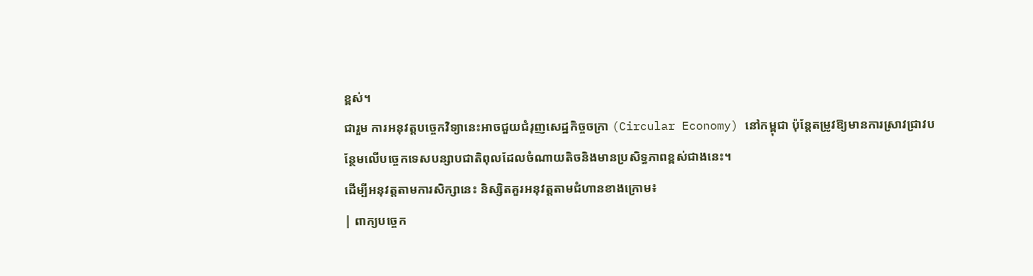ខ្ពស់។
ជារួម ការអនុវត្តបច្ចេកវិទ្យានេះអាចជួយជំរុញសេដ្ឋកិច្ចចក្រា (Circular Economy) នៅកម្ពុជា ប៉ុន្តែតម្រូវឱ្យមានការស្រាវជ្រាវបន្ថែមលើបច្ចេកទេសបន្សាបជាតិពុលដែលចំណាយតិចនិងមានប្រសិទ្ធភាពខ្ពស់ជាងនេះ។
ដើម្បីអនុវត្តតាមការសិក្សានេះ និស្សិតគួរអនុវត្តតាមជំហានខាងក្រោម៖
| ពាក្យបច្ចេក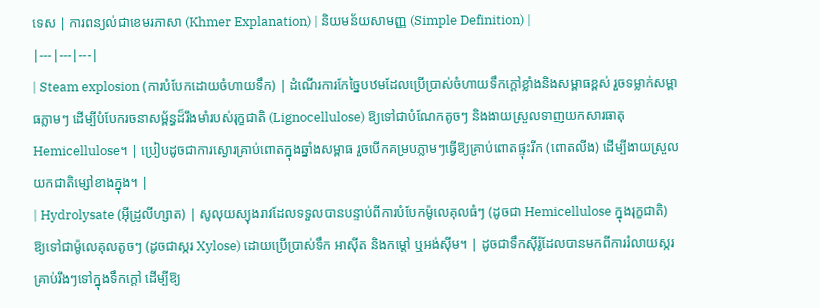ទេស | ការពន្យល់ជាខេមរភាសា (Khmer Explanation) | និយមន័យសាមញ្ញ (Simple Definition) |
|---|---|---|
| Steam explosion (ការបំបែកដោយចំហាយទឹក) | ដំណើរការកែច្នៃបឋមដែលប្រើប្រាស់ចំហាយទឹកក្ដៅខ្លាំងនិងសម្ពាធខ្ពស់ រួចទម្លាក់សម្ពាធភ្លាមៗ ដើម្បីបំបែករចនាសម្ព័ន្ធដ៏រឹងមាំរបស់រុក្ខជាតិ (Lignocellulose) ឱ្យទៅជាបំណែកតូចៗ និងងាយស្រួលទាញយកសារធាតុ Hemicellulose។ | ប្រៀបដូចជាការស្ងោរគ្រាប់ពោតក្នុងឆ្នាំងសម្ពាធ រួចបើកគម្របភ្លាមៗធ្វើឱ្យគ្រាប់ពោតផ្ទុះរីក (ពោតលីង) ដើម្បីងាយស្រួលយកជាតិម្សៅខាងក្នុង។ |
| Hydrolysate (អ៊ីដ្រូលីហ្សាត) | សូលុយស្យុងរាវដែលទទួលបានបន្ទាប់ពីការបំបែកម៉ូលេគុលធំៗ (ដូចជា Hemicellulose ក្នុងរុក្ខជាតិ) ឱ្យទៅជាម៉ូលេគុលតូចៗ (ដូចជាស្ករ Xylose) ដោយប្រើប្រាស់ទឹក អាស៊ីត និងកម្ដៅ ឬអង់ស៊ីម។ | ដូចជាទឹកស៊ីរ៉ូដែលបានមកពីការរំលាយស្ករគ្រាប់រឹងៗទៅក្នុងទឹកក្ដៅ ដើម្បីឱ្យ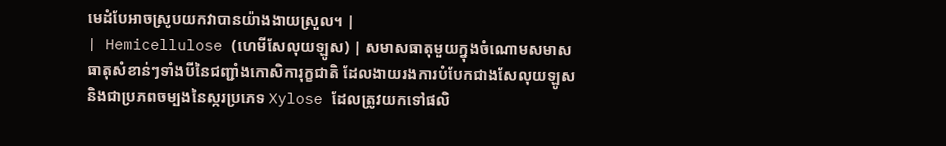មេដំបែអាចស្រូបយកវាបានយ៉ាងងាយស្រួល។ |
| Hemicellulose (ហេមីសែលុយឡូស) | សមាសធាតុមួយក្នុងចំណោមសមាសធាតុសំខាន់ៗទាំងបីនៃជញ្ជាំងកោសិការុក្ខជាតិ ដែលងាយរងការបំបែកជាងសែលុយឡូស និងជាប្រភពចម្បងនៃស្ករប្រភេទ Xylose ដែលត្រូវយកទៅផលិ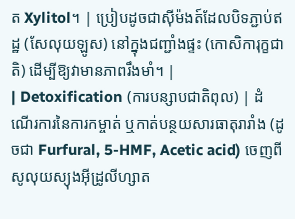ត Xylitol។ | ប្រៀបដូចជាស៊ីម៉ងត៍ដែលបិទភ្ជាប់ឥដ្ឋ (សែលុយឡូស) នៅក្នុងជញ្ជាំងផ្ទះ (កោសិការុក្ខជាតិ) ដើម្បីឱ្យវាមានភាពរឹងមាំ។ |
| Detoxification (ការបន្សាបជាតិពុល) | ដំណើរការនៃការកម្ចាត់ ឬកាត់បន្ថយសារធាតុរារាំង (ដូចជា Furfural, 5-HMF, Acetic acid) ចេញពីសូលុយស្យុងអ៊ីដ្រូលីហ្សាត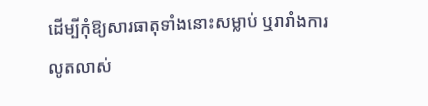ដើម្បីកុំឱ្យសារធាតុទាំងនោះសម្លាប់ ឬរារាំងការលូតលាស់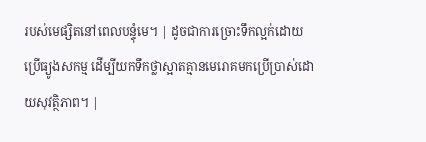របស់មេផ្សិតនៅពេលបន្ទុំមេ។ | ដូចជាការច្រោះទឹកល្អក់ដោយប្រើធ្យូងសកម្ម ដើម្បីយកទឹកថ្លាស្អាតគ្មានមេរោគមកប្រើប្រាស់ដោយសុវត្ថិភាព។ |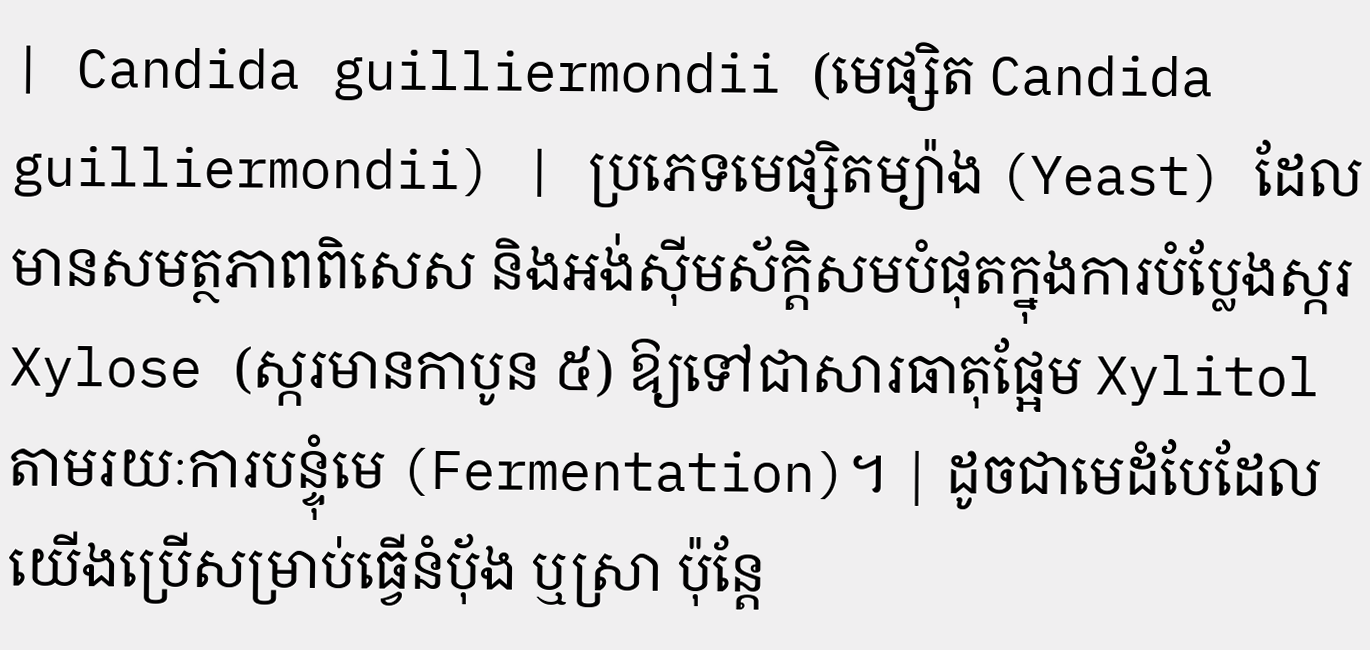| Candida guilliermondii (មេផ្សិត Candida guilliermondii) | ប្រភេទមេផ្សិតម្យ៉ាង (Yeast) ដែលមានសមត្ថភាពពិសេស និងអង់ស៊ីមស័ក្តិសមបំផុតក្នុងការបំប្លែងស្ករ Xylose (ស្ករមានកាបូន ៥) ឱ្យទៅជាសារធាតុផ្អែម Xylitol តាមរយៈការបន្ទុំមេ (Fermentation)។ | ដូចជាមេដំបែដែលយើងប្រើសម្រាប់ធ្វើនំប៉័ង ឬស្រា ប៉ុន្តែ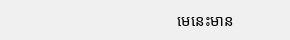មេនេះមាន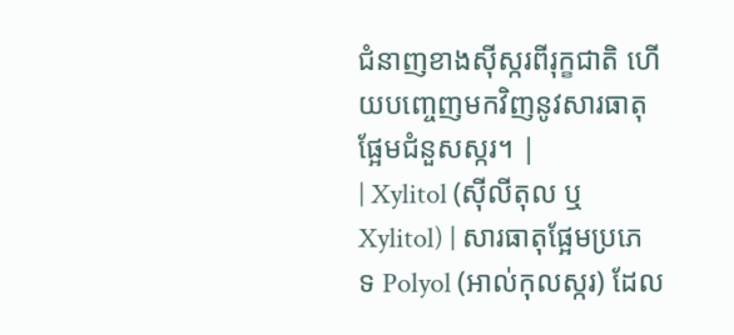ជំនាញខាងស៊ីស្ករពីរុក្ខជាតិ ហើយបញ្ចេញមកវិញនូវសារធាតុផ្អែមជំនួសស្ករ។ |
| Xylitol (ស៊ីលីតុល ឬ Xylitol) | សារធាតុផ្អែមប្រភេទ Polyol (អាល់កុលស្ករ) ដែល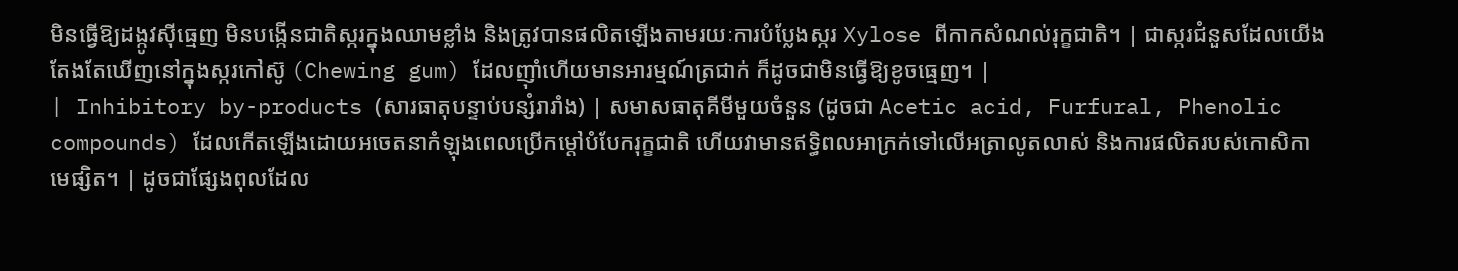មិនធ្វើឱ្យដង្កូវស៊ីធ្មេញ មិនបង្កើនជាតិស្ករក្នុងឈាមខ្លាំង និងត្រូវបានផលិតឡើងតាមរយៈការបំប្លែងស្ករ Xylose ពីកាកសំណល់រុក្ខជាតិ។ | ជាស្ករជំនួសដែលយើងតែងតែឃើញនៅក្នុងស្ករកៅស៊ូ (Chewing gum) ដែលញ៉ាំហើយមានអារម្មណ៍ត្រជាក់ ក៏ដូចជាមិនធ្វើឱ្យខូចធ្មេញ។ |
| Inhibitory by-products (សារធាតុបន្ទាប់បន្សំរារាំង) | សមាសធាតុគីមីមួយចំនួន (ដូចជា Acetic acid, Furfural, Phenolic compounds) ដែលកើតឡើងដោយអចេតនាកំឡុងពេលប្រើកម្ដៅបំបែករុក្ខជាតិ ហើយវាមានឥទ្ធិពលអាក្រក់ទៅលើអត្រាលូតលាស់ និងការផលិតរបស់កោសិកាមេផ្សិត។ | ដូចជាផ្សែងពុលដែល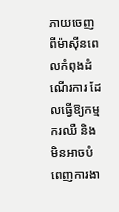ភាយចេញពីម៉ាស៊ីនពេលកំពុងដំណើរការ ដែលធ្វើឱ្យកម្មករឈឺ និងមិនអាចបំពេញការងា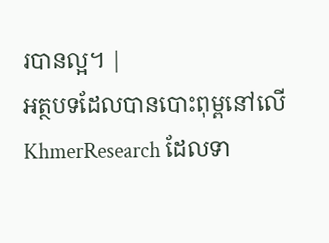របានល្អ។ |
អត្ថបទដែលបានបោះពុម្ពនៅលើ KhmerResearch ដែលទា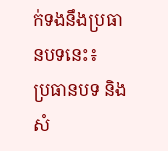ក់ទងនឹងប្រធានបទនេះ៖
ប្រធានបទ និងសំ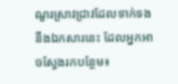ណួរស្រាវជ្រាវដែលទាក់ទងនឹងឯកសារនេះ ដែលអ្នកអាចស្វែងរកបន្ថែម៖